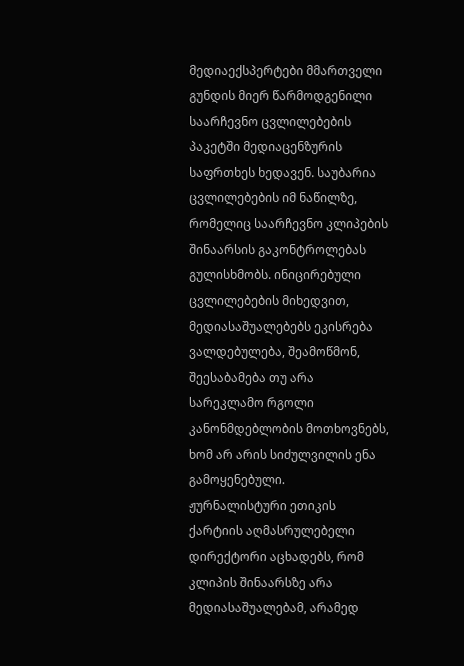მედიაექსპერტები მმართველი გუნდის მიერ წარმოდგენილი საარჩევნო ცვლილებების პაკეტში მედიაცენზურის საფრთხეს ხედავენ. საუბარია ცვლილებების იმ ნაწილზე, რომელიც საარჩევნო კლიპების შინაარსის გაკონტროლებას გულისხმობს. ინიცირებული ცვლილებების მიხედვით, მედიასაშუალებებს ეკისრება ვალდებულება, შეამოწმონ, შეესაბამება თუ არა სარეკლამო რგოლი კანონმდებლობის მოთხოვნებს, ხომ არ არის სიძულვილის ენა გამოყენებული.
ჟურნალისტური ეთიკის ქარტიის აღმასრულებელი დირექტორი აცხადებს, რომ კლიპის შინაარსზე არა მედიასაშუალებამ, არამედ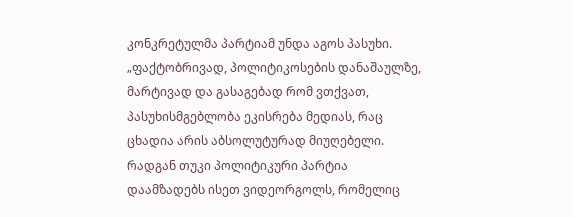კონკრეტულმა პარტიამ უნდა აგოს პასუხი.
„ფაქტობრივად, პოლიტიკოსების დანაშაულზე, მარტივად და გასაგებად რომ ვთქვათ, პასუხისმგებლობა ეკისრება მედიას, რაც ცხადია არის აბსოლუტურად მიუღებელი. რადგან თუკი პოლიტიკური პარტია დაამზადებს ისეთ ვიდეორგოლს, რომელიც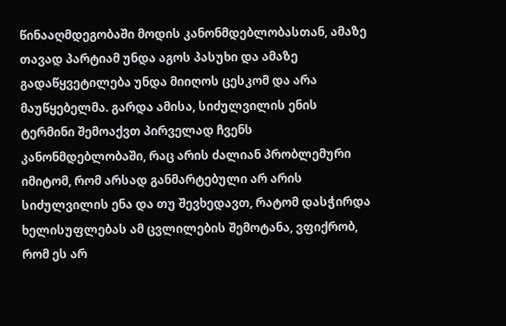წინააღმდეგობაში მოდის კანონმდებლობასთან, ამაზე თავად პარტიამ უნდა აგოს პასუხი და ამაზე გადაწყვეტილება უნდა მიიღოს ცესკომ და არა მაუწყებელმა. გარდა ამისა, სიძულვილის ენის ტერმინი შემოაქვთ პირველად ჩვენს კანონმდებლობაში, რაც არის ძალიან პრობლემური იმიტომ, რომ არსად განმარტებული არ არის სიძულვილის ენა და თუ შევხედავთ, რატომ დასჭირდა ხელისუფლებას ამ ცვლილების შემოტანა, ვფიქრობ, რომ ეს არ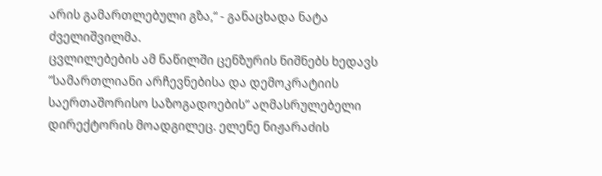არის გამართლებული გზა,“ - განაცხადა ნატა ძველიშვილმა.
ცვლილებების ამ ნაწილში ცენზურის ნიშნებს ხედავს ”სამართლიანი არჩევნებისა და დემოკრატიის საერთაშორისო საზოგადოების” აღმასრულებელი დირექტორის მოადგილეც. ელენე ნიჟარაძის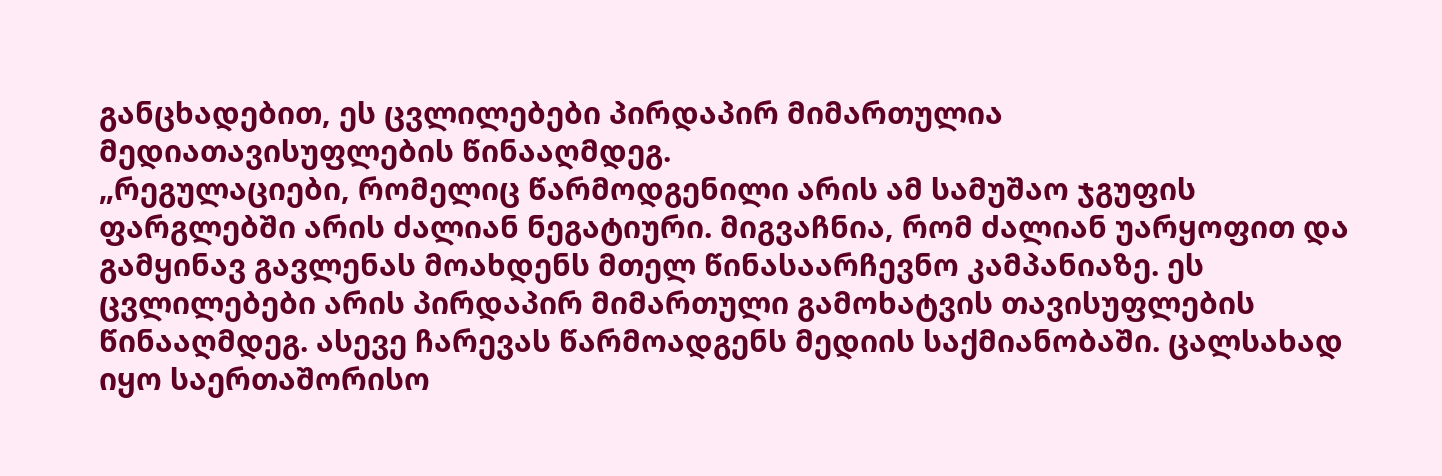განცხადებით, ეს ცვლილებები პირდაპირ მიმართულია მედიათავისუფლების წინააღმდეგ.
„რეგულაციები, რომელიც წარმოდგენილი არის ამ სამუშაო ჯგუფის ფარგლებში არის ძალიან ნეგატიური. მიგვაჩნია, რომ ძალიან უარყოფით და გამყინავ გავლენას მოახდენს მთელ წინასაარჩევნო კამპანიაზე. ეს ცვლილებები არის პირდაპირ მიმართული გამოხატვის თავისუფლების წინააღმდეგ. ასევე ჩარევას წარმოადგენს მედიის საქმიანობაში. ცალსახად იყო საერთაშორისო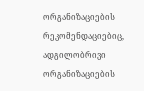ორგანიზაციების რეკომენდაციებიც, ადგილობრივი ორგანიზაციების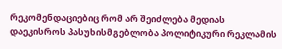რეკომენდაციებიც რომ არ შეიძლება მედიას დაეკისროს პასუხისმგებლობა პოლიტიკური რეკლამის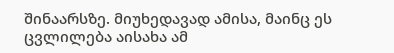შინაარსზე. მიუხედავად ამისა, მაინც ეს ცვლილება აისახა ამ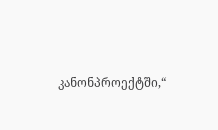კანონპროექტში,“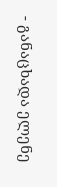- განაცხადა ელენე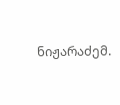ნიჟარაძემ.